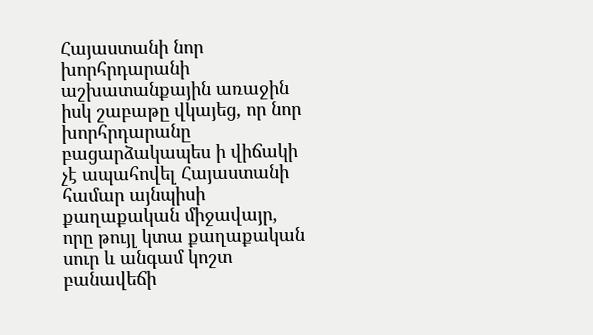Հայաստանի նոր խորհրդարանի աշխատանքային առաջին իսկ շաբաթը վկայեց, որ նոր խորհրդարանը բացարձակապես ի վիճակի չէ ապահովել Հայաստանի համար այնպիսի քաղաքական միջավայր, որը թույլ կտա քաղաքական սուր և անգամ կոշտ բանավեճի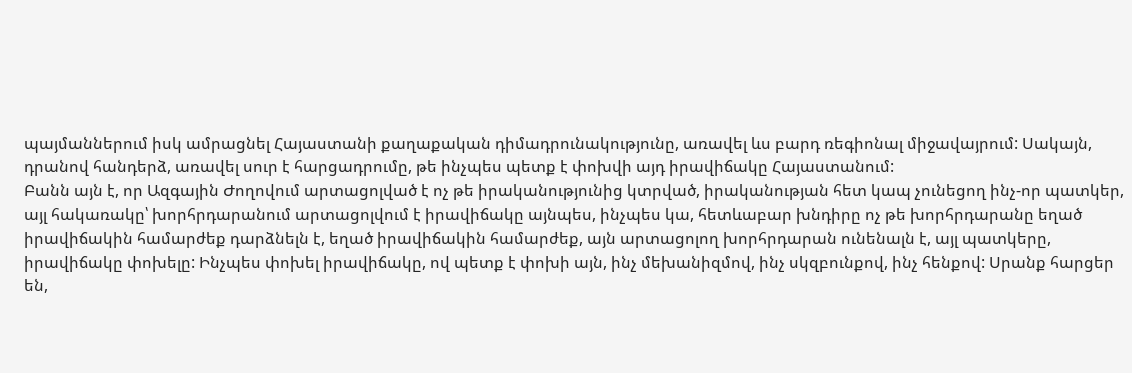պայմաններում իսկ ամրացնել Հայաստանի քաղաքական դիմադրունակությունը, առավել ևս բարդ ռեգիոնալ միջավայրում: Սակայն, դրանով հանդերձ, առավել սուր է հարցադրումը, թե ինչպես պետք է փոխվի այդ իրավիճակը Հայաստանում:
Բանն այն է, որ Ազգային Ժողովում արտացոլված է ոչ թե իրականությունից կտրված, իրականության հետ կապ չունեցող ինչ-որ պատկեր, այլ հակառակը՝ խորհրդարանում արտացոլվում է իրավիճակը այնպես, ինչպես կա, հետևաբար խնդիրը ոչ թե խորհրդարանը եղած իրավիճակին համարժեք դարձնելն է, եղած իրավիճակին համարժեք, այն արտացոլող խորհրդարան ունենալն է, այլ պատկերը, իրավիճակը փոխելը: Ինչպես փոխել իրավիճակը, ով պետք է փոխի այն, ինչ մեխանիզմով, ինչ սկզբունքով, ինչ հենքով: Սրանք հարցեր են,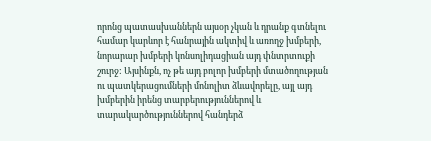որոնց պատասխաններն այսօր չկան և դրանք գտնելու համար կարևոր է հանրային ակտիվ և առողջ խմբերի, նորարար խմբերի կոնսոլիդացիան այդ փնտրտուքի շուրջ: Այսինքն, ոչ թե այդ բոլոր խմբերի մտածողության ու պատկերացումների մոնոլիտ ձևավորելը, այլ այդ խմբերին իրենց տարբերություններով և տարակարծություններով հանդերձ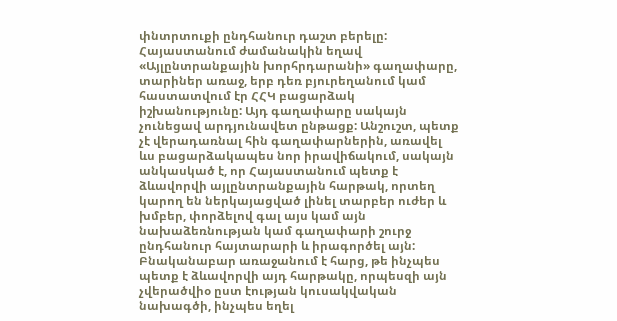փնտրտուքի ընդհանուր դաշտ բերելը:
Հայաստանում ժամանակին եղավ «Այլընտրանքային խորհրդարանի» գաղափարը, տարիներ առաջ, երբ դեռ բյուրեղանում կամ հաստատվում էր ՀՀԿ բացարձակ իշխանությունը: Այդ գաղափարը սակայն չունեցավ արդյունավետ ընթացք: Անշուշտ, պետք չէ վերադառնալ հին գաղափարներին, առավել ևս բացարձակապես նոր իրավիճակում, սակայն անկասկած է, որ Հայաստանում պետք է ձևավորվի այլընտրանքային հարթակ, որտեղ կարող են ներկայացված լինել տարբեր ուժեր և խմբեր, փորձելով գալ այս կամ այն նախաձեռնության կամ գաղափարի շուրջ ընդհանուր հայտարարի և իրագործել այն:
Բնականաբար առաջանում է հարց, թե ինչպես պետք է ձևավորվի այդ հարթակը, որպեսզի այն չվերածվիօ ըստ էության կուսակվական նախագծի, ինչպես եղել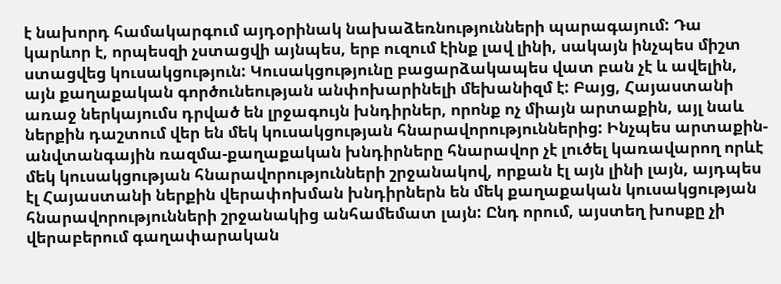է նախորդ համակարգում այդօրինակ նախաձեռնությունների պարագայում: Դա կարևոր է, որպեսզի չստացվի այնպես, երբ ուզում էինք լավ լինի, սակայն ինչպես միշտ ստացվեց կուսակցություն: Կուսակցությունը բացարձակապես վատ բան չէ և ավելին, այն քաղաքական գործունեության անփոխարինելի մեխանիզմ է: Բայց, Հայաստանի առաջ ներկայումս դրված են լրջագույն խնդիրներ, որոնք ոչ միայն արտաքին, այլ նաև ներքին դաշտում վեր են մեկ կուսակցության հնարավորություններից: Ինչպես արտաքին-անվտանգային ռազմա-քաղաքական խնդիրները հնարավոր չէ լուծել կառավարող որևէ մեկ կուսակցության հնարավորությունների շրջանակով, որքան էլ այն լինի լայն, այդպես էլ Հայաստանի ներքին վերափոխման խնդիրներն են մեկ քաղաքական կուսակցության հնարավորությունների շրջանակից անհամեմատ լայն: Ընդ որում, այստեղ խոսքը չի վերաբերում գաղափարական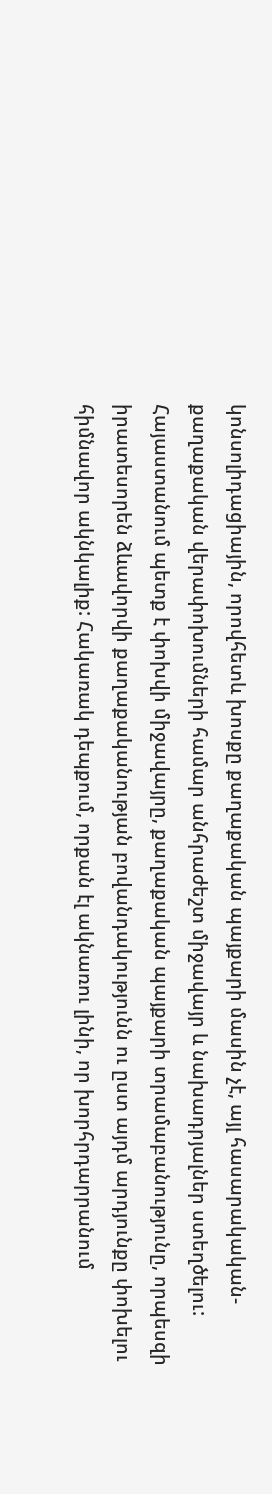կոնսոլիդացիային, որովհետև խոսքը քաղաքական պայքարի մասին չէ, այլ հասարակական-քաղաքական վերափոխումների համար անհրաժեշտ միջավայր և նախադրյալներ ստեղծելու:
Հայաստանում պետք է փոխվի միջավայրը, քաղաքական պայքարի տրամաբանությունը, որպեսզի իրատեսորեն ձևավորվի քաղաքականության բովանդակությունն ու ըստ այդմ արդյունքը փոխելու հիմնավոր ակնկալիք: Հակառակ դեպքում, որքան էլ ակնառու լինի, որ խորհրդարրանում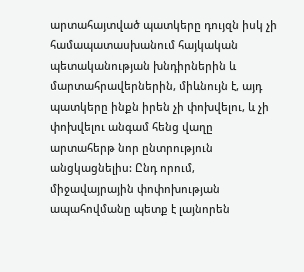արտահայտված պատկերը դույզն իսկ չի համապատասխանում հայկական պետականության խնդիրներին և մարտահրավերներին, միևնույն է, այդ պատկերը ինքն իրեն չի փոխվելու, և չի փոխվելու անգամ հենց վաղը արտահերթ նոր ընտրություն անցկացնելիս: Ընդ որում, միջավայրային փոփոխության ապահովմանը պետք է լայնորեն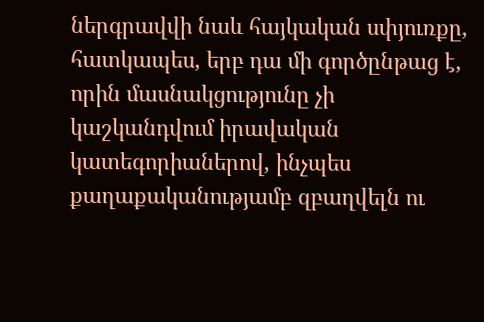ներգրավվի նաև հայկական սփյուռքը, հատկապես, երբ դա մի գործընթաց է, որին մասնակցությունը չի կաշկանդվում իրավական կատեգորիաներով, ինչպես քաղաքականությամբ զբաղվելն ու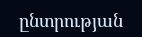ընտրության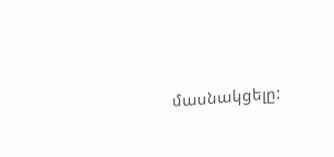մասնակցելը: